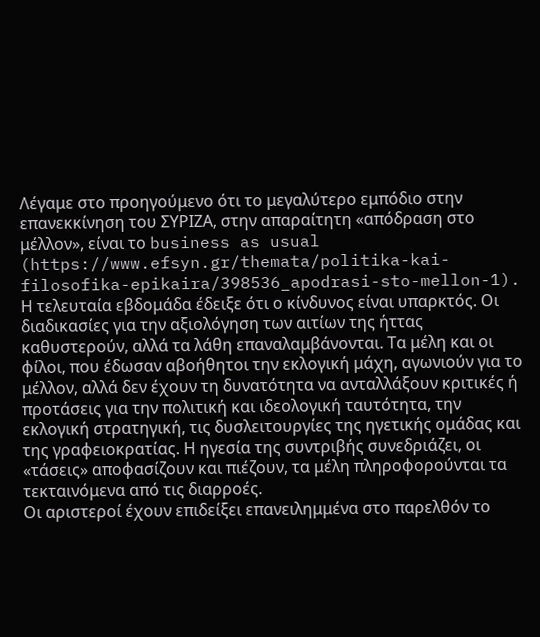Λέγαμε στο προηγούμενο ότι το μεγαλύτερο εμπόδιο στην επανεκκίνηση του ΣΥΡΙΖΑ, στην απαραίτητη «απόδραση στο μέλλον», είναι το business as usual (https://www.efsyn.gr/themata/politika-kai-filosofika-epikaira/398536_apodrasi-sto-mellon-1). Η τελευταία εβδομάδα έδειξε ότι ο κίνδυνος είναι υπαρκτός. Οι διαδικασίες για την αξιολόγηση των αιτίων της ήττας καθυστερούν, αλλά τα λάθη επαναλαμβάνονται. Τα μέλη και οι φίλοι, που έδωσαν αβοήθητοι την εκλογική μάχη, αγωνιούν για το μέλλον, αλλά δεν έχουν τη δυνατότητα να ανταλλάξουν κριτικές ή προτάσεις για την πολιτική και ιδεολογική ταυτότητα, την εκλογική στρατηγική, τις δυσλειτουργίες της ηγετικής ομάδας και της γραφειοκρατίας. Η ηγεσία της συντριβής συνεδριάζει, οι «τάσεις» αποφασίζουν και πιέζουν, τα μέλη πληροφορούνται τα τεκταινόμενα από τις διαρροές.
Οι αριστεροί έχουν επιδείξει επανειλημμένα στο παρελθόν το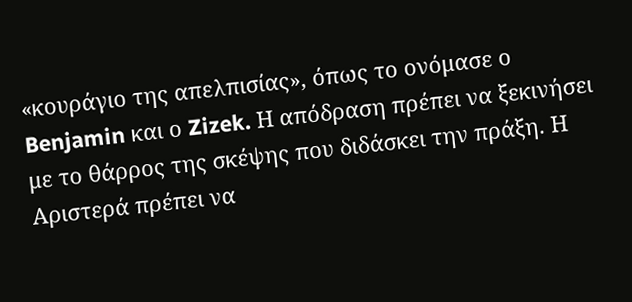«κουράγιο της απελπισίας», όπως το ονόμασε ο Benjamin και ο Zizek. Η απόδραση πρέπει να ξεκινήσει με το θάρρος της σκέψης που διδάσκει την πράξη. Η Αριστερά πρέπει να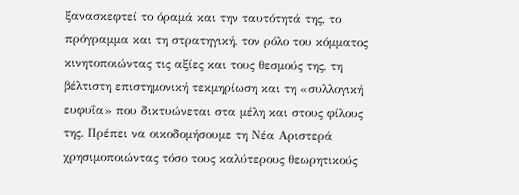ξανασκεφτεί το όραμά και την ταυτότητά της, το πρόγραμμα και τη στρατηγική, τον ρόλο του κόμματος κινητοποιώντας τις αξίες και τους θεσμούς της, τη βέλτιστη επιστημονική τεκμηρίωση και τη «συλλογική ευφυΐα» που δικτυώνεται στα μέλη και στους φίλους της. Πρέπει να οικοδομήσουμε τη Νέα Αριστερά χρησιμοποιώντας τόσο τους καλύτερους θεωρητικούς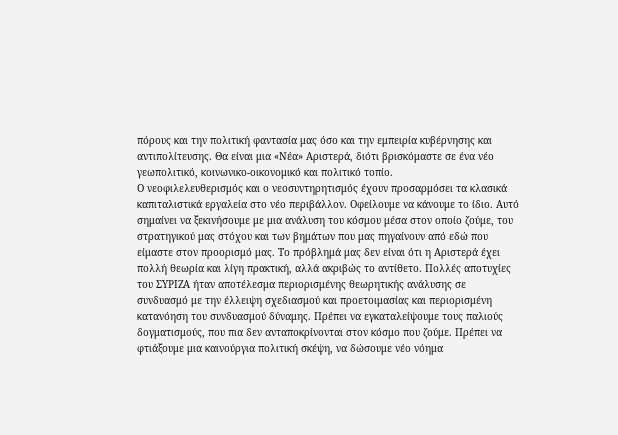πόρους και την πολιτική φαντασία μας όσο και την εμπειρία κυβέρνησης και αντιπολίτευσης. Θα είναι μια «Νέα» Αριστερά, διότι βρισκόμαστε σε ένα νέο γεωπολιτικό, κοινωνικο-οικονομικό και πολιτικό τοπίο.
Ο νεοφιλελευθερισμός και ο νεοσυντηρητισμός έχουν προσαρμόσει τα κλασικά καπιταλιστικά εργαλεία στο νέο περιβάλλον. Οφείλουμε να κάνουμε το ίδιο. Αυτό σημαίνει να ξεκινήσουμε με μια ανάλυση του κόσμου μέσα στον οποίο ζούμε, του στρατηγικού μας στόχου και των βημάτων που μας πηγαίνουν από εδώ που είμαστε στον προορισμό μας. Το πρόβλημά μας δεν είναι ότι η Αριστερά έχει πολλή θεωρία και λίγη πρακτική, αλλά ακριβώς το αντίθετο. Πολλές αποτυχίες του ΣΥΡΙΖΑ ήταν αποτέλεσμα περιορισμένης θεωρητικής ανάλυσης σε συνδυασμό με την έλλειψη σχεδιασμού και προετοιμασίας και περιορισμένη κατανόηση του συνδυασμού δύναμης. Πρέπει να εγκαταλείψουμε τους παλιούς δογματισμούς, που πια δεν ανταποκρίνονται στον κόσμο που ζούμε. Πρέπει να φτιάξουμε μια καινούργια πολιτική σκέψη, να δώσουμε νέο νόημα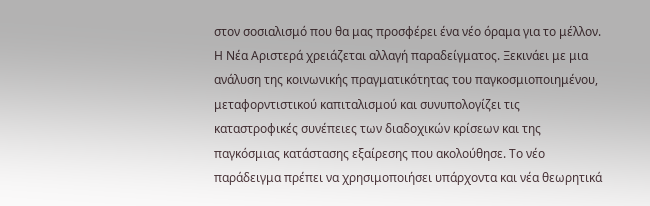στον σοσιαλισμό που θα μας προσφέρει ένα νέο όραμα για το μέλλον.
Η Νέα Αριστερά χρειάζεται αλλαγή παραδείγματος. Ξεκινάει με μια ανάλυση της κοινωνικής πραγματικότητας του παγκοσμιοποιημένου, μεταφορντιστικού καπιταλισμού και συνυπολογίζει τις καταστροφικές συνέπειες των διαδοχικών κρίσεων και της παγκόσμιας κατάστασης εξαίρεσης που ακολούθησε. Το νέο παράδειγμα πρέπει να χρησιμοποιήσει υπάρχοντα και νέα θεωρητικά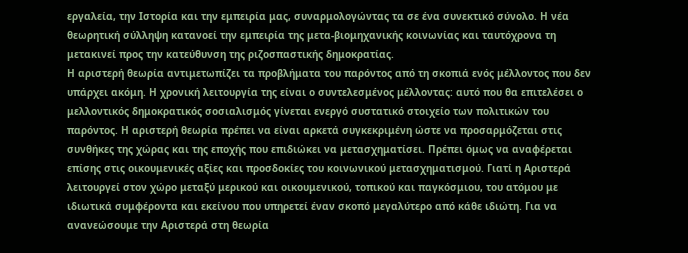εργαλεία, την Ιστορία και την εμπειρία μας, συναρμολογώντας τα σε ένα συνεκτικό σύνολο. Η νέα θεωρητική σύλληψη κατανοεί την εμπειρία της μετα-βιομηχανικής κοινωνίας και ταυτόχρονα τη μετακινεί προς την κατεύθυνση της ριζοσπαστικής δημοκρατίας.
Η αριστερή θεωρία αντιμετωπίζει τα προβλήματα του παρόντος από τη σκοπιά ενός μέλλοντος που δεν υπάρχει ακόμη. Η χρονική λειτουργία της είναι ο συντελεσμένος μέλλοντας: αυτό που θα επιτελέσει ο μελλοντικός δημοκρατικός σοσιαλισμός γίνεται ενεργό συστατικό στοιχείο των πολιτικών του παρόντος. Η αριστερή θεωρία πρέπει να είναι αρκετά συγκεκριμένη ώστε να προσαρμόζεται στις συνθήκες της χώρας και της εποχής που επιδιώκει να μετασχηματίσει. Πρέπει όμως να αναφέρεται επίσης στις οικουμενικές αξίες και προσδοκίες του κοινωνικού μετασχηματισμού. Γιατί η Αριστερά λειτουργεί στον χώρο μεταξύ μερικού και οικουμενικού, τοπικού και παγκόσμιου, του ατόμου με ιδιωτικά συμφέροντα και εκείνου που υπηρετεί έναν σκοπό μεγαλύτερο από κάθε ιδιώτη. Για να ανανεώσουμε την Αριστερά στη θεωρία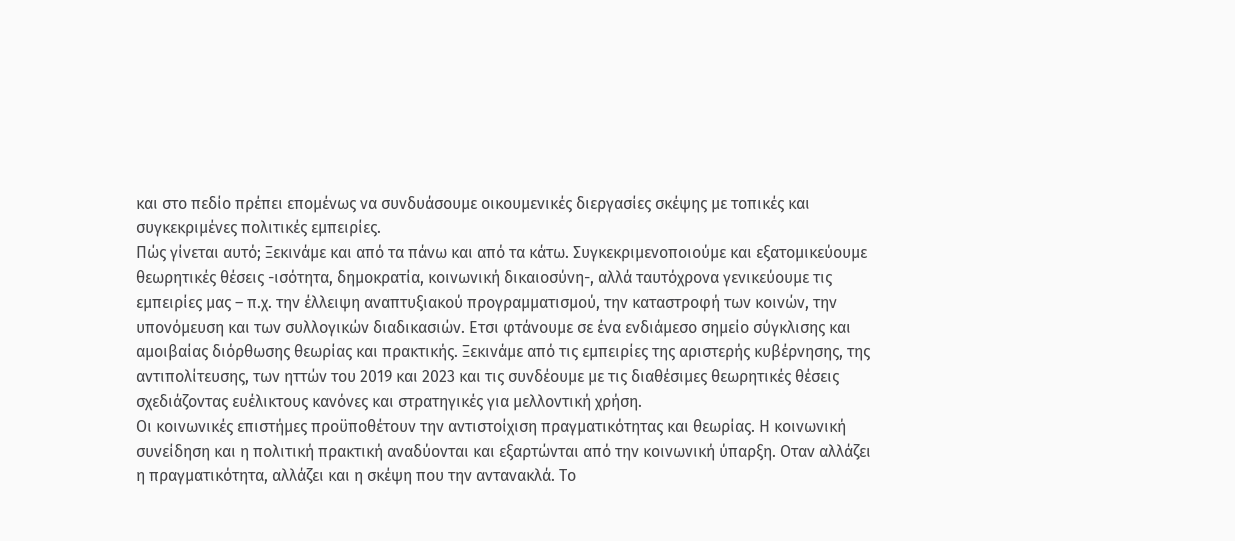και στο πεδίο πρέπει επομένως να συνδυάσουμε οικουμενικές διεργασίες σκέψης με τοπικές και συγκεκριμένες πολιτικές εμπειρίες.
Πώς γίνεται αυτό; Ξεκινάμε και από τα πάνω και από τα κάτω. Συγκεκριμενοποιούμε και εξατομικεύουμε θεωρητικές θέσεις -ισότητα, δημοκρατία, κοινωνική δικαιοσύνη-, αλλά ταυτόχρονα γενικεύουμε τις εμπειρίες μας – π.χ. την έλλειψη αναπτυξιακού προγραμματισμού, την καταστροφή των κοινών, την υπονόμευση και των συλλογικών διαδικασιών. Ετσι φτάνουμε σε ένα ενδιάμεσο σημείο σύγκλισης και αμοιβαίας διόρθωσης θεωρίας και πρακτικής. Ξεκινάμε από τις εμπειρίες της αριστερής κυβέρνησης, της αντιπολίτευσης, των ηττών του 2019 και 2023 και τις συνδέουμε με τις διαθέσιμες θεωρητικές θέσεις σχεδιάζοντας ευέλικτους κανόνες και στρατηγικές για μελλοντική χρήση.
Οι κοινωνικές επιστήμες προϋποθέτουν την αντιστοίχιση πραγματικότητας και θεωρίας. Η κοινωνική συνείδηση και η πολιτική πρακτική αναδύονται και εξαρτώνται από την κοινωνική ύπαρξη. Οταν αλλάζει η πραγματικότητα, αλλάζει και η σκέψη που την αντανακλά. Το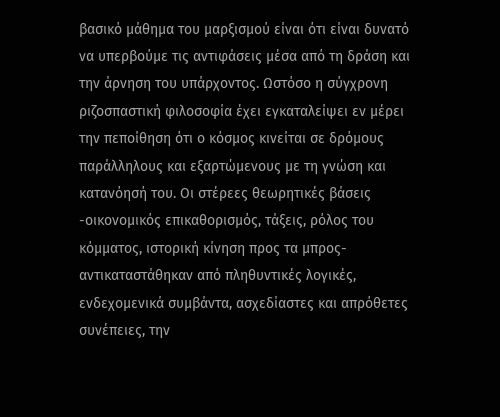βασικό μάθημα του μαρξισμού είναι ότι είναι δυνατό να υπερβούμε τις αντιφάσεις μέσα από τη δράση και την άρνηση του υπάρχοντος. Ωστόσο η σύγχρονη ριζοσπαστική φιλοσοφία έχει εγκαταλείψει εν μέρει την πεποίθηση ότι ο κόσμος κινείται σε δρόμους παράλληλους και εξαρτώμενους με τη γνώση και κατανόησή του. Οι στέρεες θεωρητικές βάσεις -οικονομικός επικαθορισμός, τάξεις, ρόλος του κόμματος, ιστορική κίνηση προς τα μπρος- αντικαταστάθηκαν από πληθυντικές λογικές, ενδεχομενικά συμβάντα, ασχεδίαστες και απρόθετες συνέπειες, την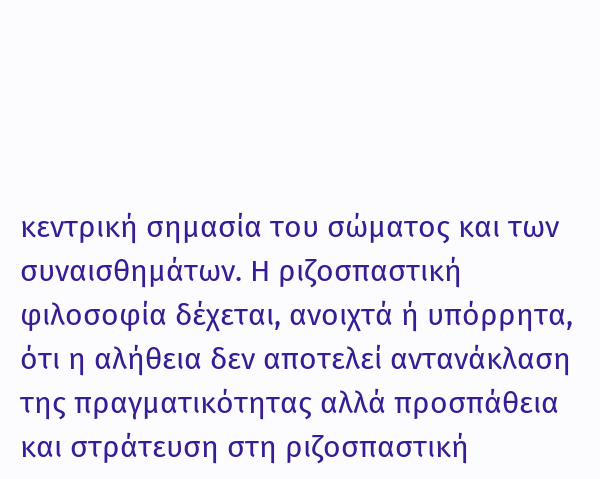κεντρική σημασία του σώματος και των συναισθημάτων. Η ριζοσπαστική φιλοσοφία δέχεται, ανοιχτά ή υπόρρητα, ότι η αλήθεια δεν αποτελεί αντανάκλαση της πραγματικότητας αλλά προσπάθεια και στράτευση στη ριζοσπαστική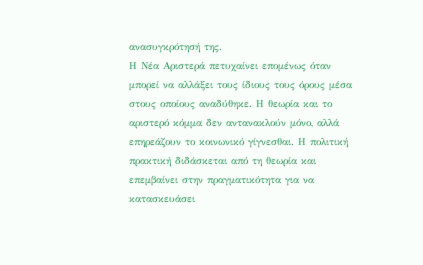ανασυγκρότησή της.
Η Νέα Αριστερά πετυχαίνει επομένως όταν μπορεί να αλλάξει τους ίδιους τους όρους μέσα στους οποίους αναδύθηκε. Η θεωρία και το αριστερό κόμμα δεν αντανακλούν μόνο, αλλά επηρεάζουν το κοινωνικό γίγνεσθαι. Η πολιτική πρακτική διδάσκεται από τη θεωρία και επεμβαίνει στην πραγματικότητα για να κατασκευάσει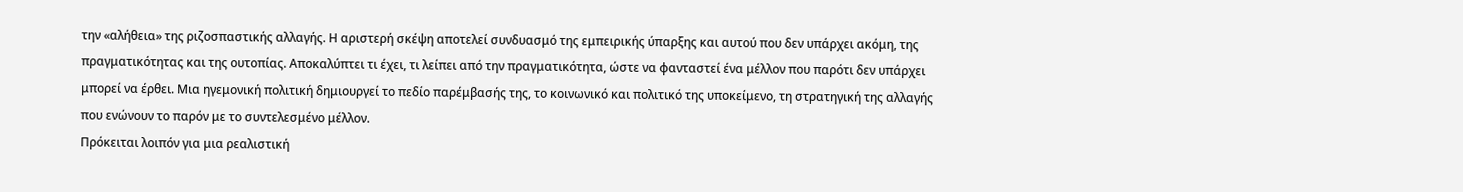την «αλήθεια» της ριζοσπαστικής αλλαγής. Η αριστερή σκέψη αποτελεί συνδυασμό της εμπειρικής ύπαρξης και αυτού που δεν υπάρχει ακόμη, της πραγματικότητας και της ουτοπίας. Αποκαλύπτει τι έχει, τι λείπει από την πραγματικότητα, ώστε να φανταστεί ένα μέλλον που παρότι δεν υπάρχει μπορεί να έρθει. Μια ηγεμονική πολιτική δημιουργεί το πεδίο παρέμβασής της, το κοινωνικό και πολιτικό της υποκείμενο, τη στρατηγική της αλλαγής που ενώνουν το παρόν με το συντελεσμένο μέλλον.
Πρόκειται λοιπόν για μια ρεαλιστική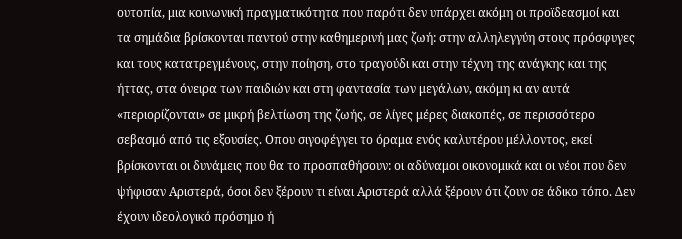ουτοπία, μια κοινωνική πραγματικότητα που παρότι δεν υπάρχει ακόμη οι προϊδεασμοί και τα σημάδια βρίσκονται παντού στην καθημερινή μας ζωή: στην αλληλεγγύη στους πρόσφυγες και τους κατατρεγμένους, στην ποίηση, στο τραγούδι και στην τέχνη της ανάγκης και της ήττας, στα όνειρα των παιδιών και στη φαντασία των μεγάλων, ακόμη κι αν αυτά «περιορίζονται» σε μικρή βελτίωση της ζωής, σε λίγες μέρες διακοπές, σε περισσότερο σεβασμό από τις εξουσίες. Οπου σιγοφέγγει το όραμα ενός καλυτέρου μέλλοντος, εκεί βρίσκονται οι δυνάμεις που θα το προσπαθήσουν: οι αδύναμοι οικονομικά και οι νέοι που δεν ψήφισαν Αριστερά, όσοι δεν ξέρουν τι είναι Αριστερά αλλά ξέρουν ότι ζουν σε άδικο τόπο. Δεν έχουν ιδεολογικό πρόσημο ή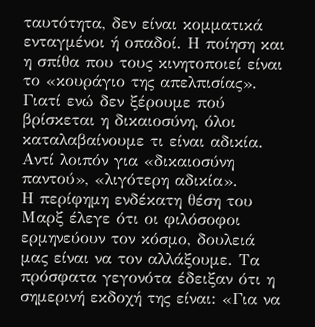ταυτότητα, δεν είναι κομματικά ενταγμένοι ή οπαδοί. Η ποίηση και η σπίθα που τους κινητοποιεί είναι το «κουράγιο της απελπισίας». Γιατί ενώ δεν ξέρουμε πού βρίσκεται η δικαιοσύνη, όλοι καταλαβαίνουμε τι είναι αδικία. Αντί λοιπόν για «δικαιοσύνη παντού», «λιγότερη αδικία».
Η περίφημη ενδέκατη θέση του Μαρξ έλεγε ότι οι φιλόσοφοι ερμηνεύουν τον κόσμο, δουλειά μας είναι να τον αλλάξουμε. Τα πρόσφατα γεγονότα έδειξαν ότι η σημερινή εκδοχή της είναι: «Για να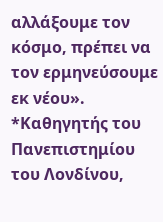αλλάξουμε τον κόσμο, πρέπει να τον ερμηνεύσουμε εκ νέου».
*Καθηγητής του Πανεπιστημίου του Λονδίνου,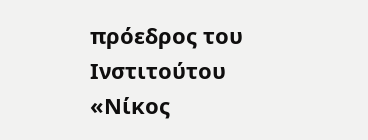πρόεδρος του Ινστιτούτου «Νίκος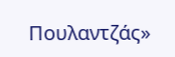Πουλαντζάς»